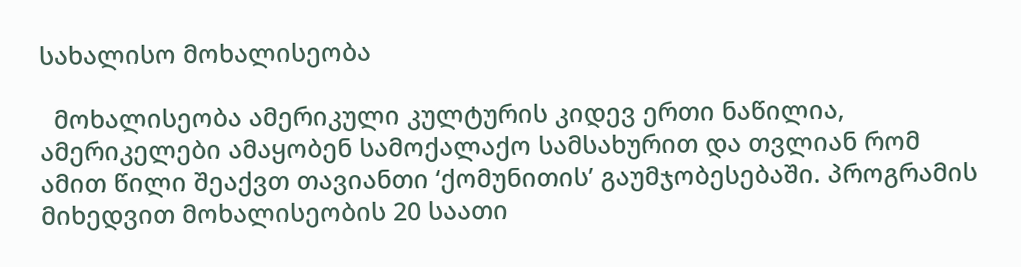სახალისო მოხალისეობა

  მოხალისეობა ამერიკული კულტურის კიდევ ერთი ნაწილია, ამერიკელები ამაყობენ სამოქალაქო სამსახურით და თვლიან რომ ამით წილი შეაქვთ თავიანთი ‘ქომუნითის’ გაუმჯობესებაში. პროგრამის მიხედვით მოხალისეობის 20 საათი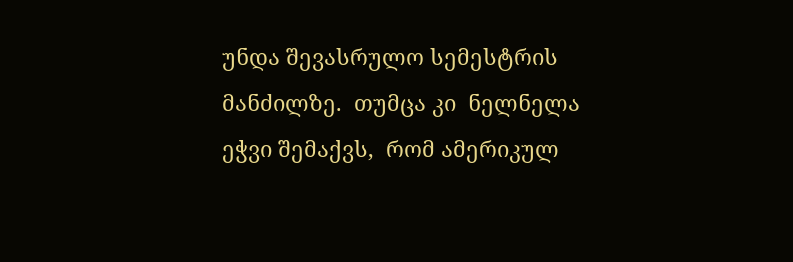უნდა შევასრულო სემესტრის მანძილზე.  თუმცა კი  ნელნელა ეჭვი შემაქვს,  რომ ამერიკულ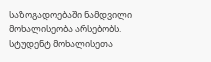საზოგადოებაში ნამდვილი მოხალისეობა არსებობს. სტუდენტ მოხალისეთა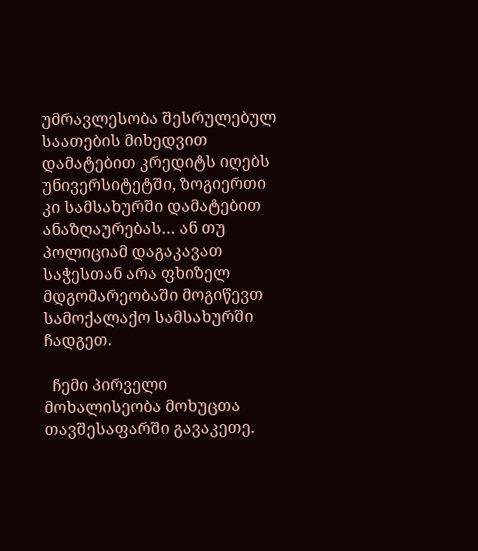უმრავლესობა შესრულებულ საათების მიხედვით დამატებით კრედიტს იღებს უნივერსიტეტში, ზოგიერთი  კი სამსახურში დამატებით ანაზღაურებას… ან თუ პოლიციამ დაგაკავათ საჭესთან არა ფხიზელ მდგომარეობაში მოგიწევთ სამოქალაქო სამსახურში ჩადგეთ.

  ჩემი პირველი მოხალისეობა მოხუცთა თავშესაფარში გავაკეთე.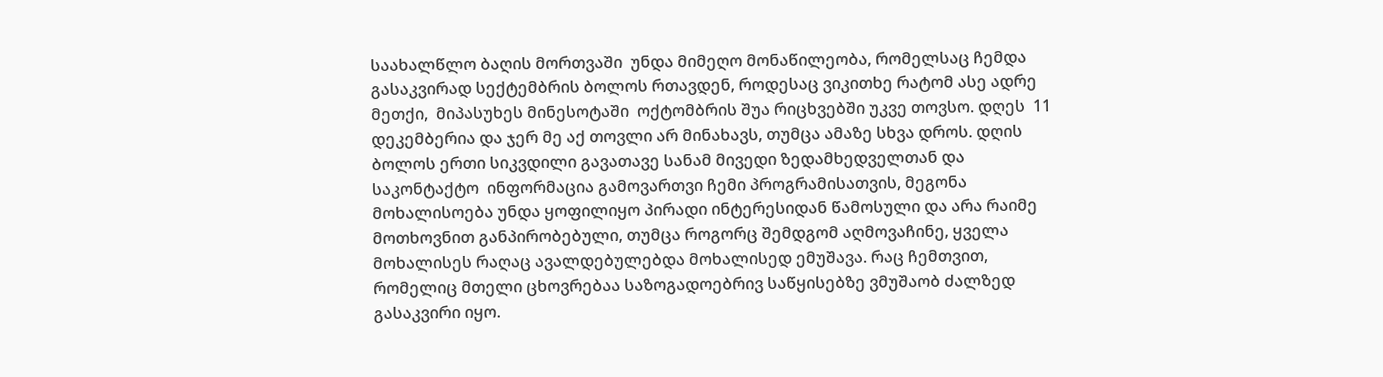საახალწლო ბაღის მორთვაში  უნდა მიმეღო მონაწილეობა, რომელსაც ჩემდა გასაკვირად სექტემბრის ბოლოს რთავდენ, როდესაც ვიკითხე რატომ ასე ადრე მეთქი,  მიპასუხეს მინესოტაში  ოქტომბრის შუა რიცხვებში უკვე თოვსო. დღეს  11 დეკემბერია და ჯერ მე აქ თოვლი არ მინახავს, თუმცა ამაზე სხვა დროს. დღის ბოლოს ერთი სიკვდილი გავათავე სანამ მივედი ზედამხედველთან და საკონტაქტო  ინფორმაცია გამოვართვი ჩემი პროგრამისათვის, მეგონა მოხალისოება უნდა ყოფილიყო პირადი ინტერესიდან წამოსული და არა რაიმე მოთხოვნით განპირობებული, თუმცა როგორც შემდგომ აღმოვაჩინე, ყველა მოხალისეს რაღაც ავალდებულებდა მოხალისედ ემუშავა. რაც ჩემთვით, რომელიც მთელი ცხოვრებაა საზოგადოებრივ საწყისებზე ვმუშაობ ძალზედ გასაკვირი იყო.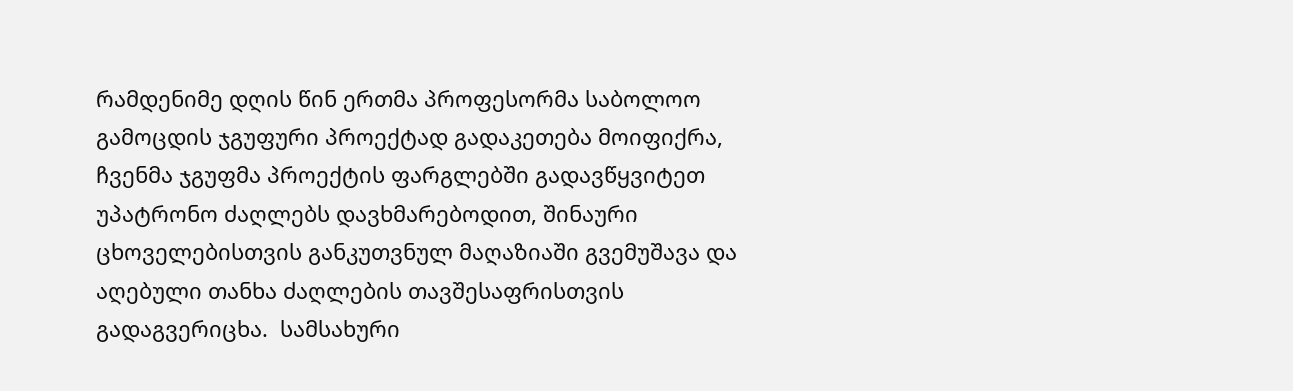რამდენიმე დღის წინ ერთმა პროფესორმა საბოლოო გამოცდის ჯგუფური პროექტად გადაკეთება მოიფიქრა, ჩვენმა ჯგუფმა პროექტის ფარგლებში გადავწყვიტეთ უპატრონო ძაღლებს დავხმარებოდით, შინაური ცხოველებისთვის განკუთვნულ მაღაზიაში გვემუშავა და აღებული თანხა ძაღლების თავშესაფრისთვის გადაგვერიცხა.  სამსახური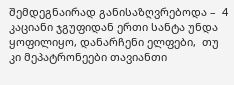შემდეგნაირად განისაზღვრებოდა –  4 კაციანი ჯგუფიდან ერთი სანტა უნდა ყოფილიყო, დანარჩენი ელფები,  თუ კი მეპატრონეები თავიანთი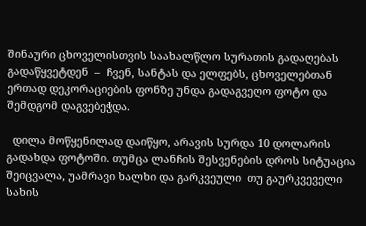შინაური ცხოველისთვის საახალწლო სურათის გადაღებას გადაწყვეტდენ  –  ჩვენ, სანტას და ელფებს, ცხოველებთან ერთად დეკორაციების ფონზე უნდა გადაგვეღო ფოტო და შემდგომ დაგვებეჭდა.

  დილა მოწყენილად დაიწყო, არავის სურდა 10 დოლარის გადახდა ფოტოში. თუმცა ლანჩის შესვენების დროს სიტუაცია შეიცვალა, უამრავი ხალხი და გარკვეული  თუ გაურკვეველი სახის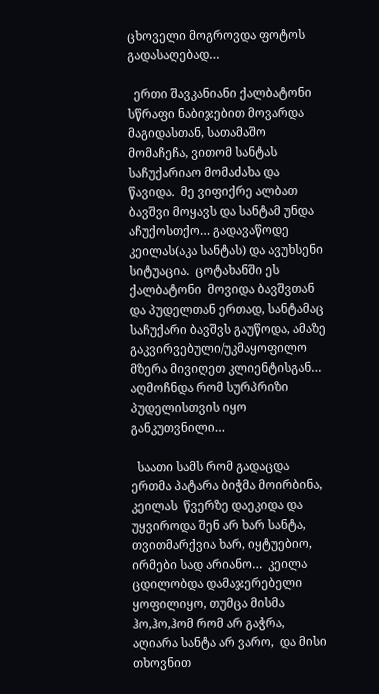ცხოველი მოგროვდა ფოტოს გადასაღებად…

  ერთი შავკანიანი ქალბატონი სწრაფი ნაბიჯებით მოვარდა მაგიდასთან, სათამაშო მომაჩეჩა, ვითომ სანტას საჩუქარიაო მომაძახა და  წავიდა.  მე ვიფიქრე ალბათ ბავშვი მოყავს და სანტამ უნდა აჩუქოსთქო… გადავაწოდე კეილას(აკა სანტას) და ავუხსენი სიტუაცია.  ცოტახანში ეს ქალბატონი  მოვიდა ბავშვთან და პუდელთან ერთად, სანტამაც საჩუქარი ბავშვს გაუწოდა, ამაზე გაკვირვებული/უკმაყოფილო მზერა მივიღეთ კლიენტისგან… აღმოჩნდა რომ სურპრიზი პუდელისთვის იყო განკუთვნილი…

  საათი სამს რომ გადაცდა ერთმა პატარა ბიჭმა მოირბინა, კეილას  წვერზე დაეკიდა და უყვიროდა შენ არ ხარ სანტა, თვითმარქვია ხარ, იყტუებიო, ირმები სად არიანო…  კეილა ცდილობდა დამაჯერებელი ყოფილიყო, თუმცა მისმა ჰო,ჰო,ჰომ რომ არ გაჭრა, აღიარა სანტა არ ვარო,  და მისი თხოვნით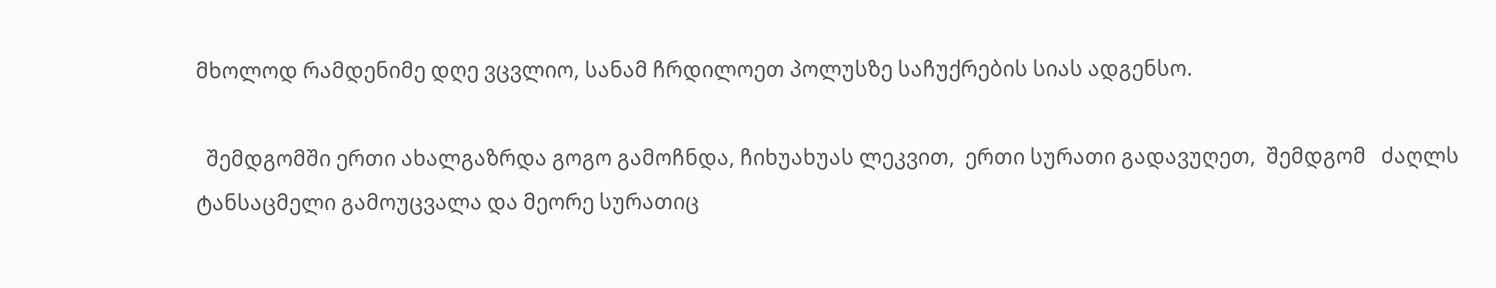მხოლოდ რამდენიმე დღე ვცვლიო, სანამ ჩრდილოეთ პოლუსზე საჩუქრების სიას ადგენსო.

  შემდგომში ერთი ახალგაზრდა გოგო გამოჩნდა, ჩიხუახუას ლეკვით,  ერთი სურათი გადავუღეთ,  შემდგომ   ძაღლს ტანსაცმელი გამოუცვალა და მეორე სურათიც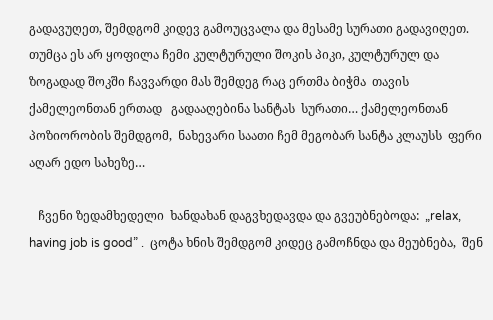გადავუღეთ, შემდგომ კიდევ გამოუცვალა და მესამე სურათი გადავიღეთ. თუმცა ეს არ ყოფილა ჩემი კულტურული შოკის პიკი, კულტურულ და ზოგადად შოკში ჩავვარდი მას შემდეგ რაც ერთმა ბიჭმა  თავის ქამელეონთან ერთად   გადააღებინა სანტას  სურათი… ქამელეონთან პოზიორობის შემდგომ,  ნახევარი საათი ჩემ მეგობარ სანტა კლაუსს  ფერი აღარ ედო სახეზე…

   ჩვენი ზედამხედელი  ხანდახან დაგვხედავდა და გვეუბნებოდა:  „relax,  having job is good” .  ცოტა ხნის შემდგომ კიდეც გამოჩნდა და მეუბნება,  შენ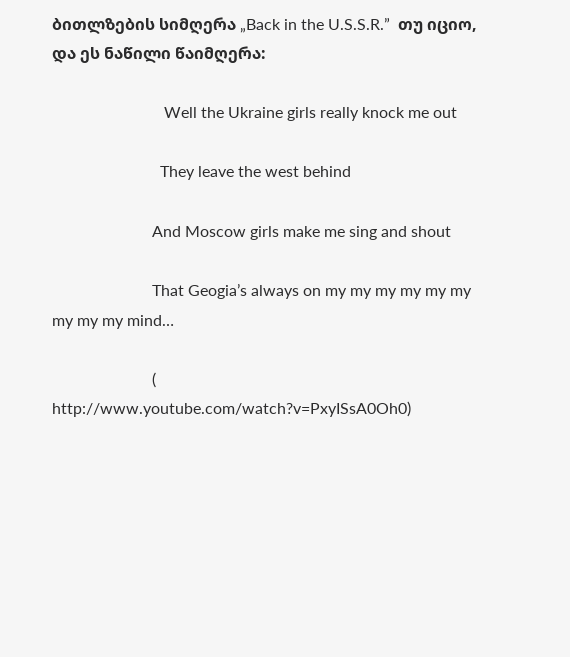ბითლზების სიმღერა „Back in the U.S.S.R.”  თუ იციო, და ეს ნაწილი წაიმღერა:

                            Well the Ukraine girls really knock me out

                           They leave the west behind

                         And Moscow girls make me sing and shout

                         That Geogia’s always on my my my my my my my my my mind…

                         ( http://www.youtube.com/watch?v=PxyISsA0Oh0)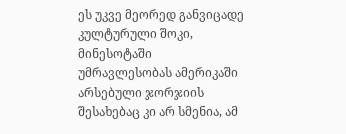ეს უკვე მეორედ განვიცადე კულტურული შოკი,  მინესოტაში უმრავლესობას ამერიკაში არსებული ჯორჯიის შესახებაც კი არ სმენია, ამ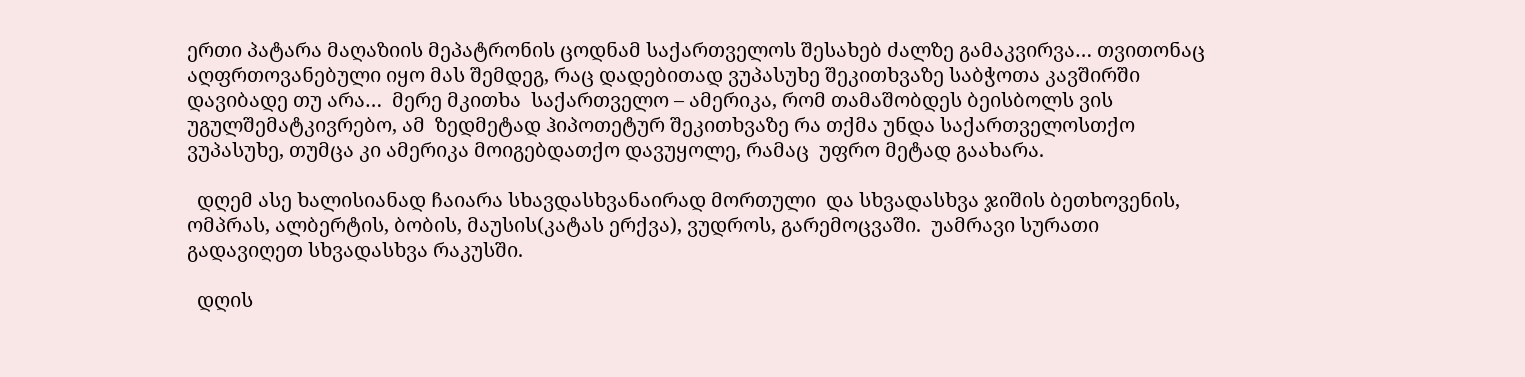ერთი პატარა მაღაზიის მეპატრონის ცოდნამ საქართველოს შესახებ ძალზე გამაკვირვა… თვითონაც აღფრთოვანებული იყო მას შემდეგ, რაც დადებითად ვუპასუხე შეკითხვაზე საბჭოთა კავშირში დავიბადე თუ არა…  მერე მკითხა  საქართველო – ამერიკა, რომ თამაშობდეს ბეისბოლს ვის უგულშემატკივრებო, ამ  ზედმეტად ჰიპოთეტურ შეკითხვაზე რა თქმა უნდა საქართველოსთქო ვუპასუხე, თუმცა კი ამერიკა მოიგებდათქო დავუყოლე, რამაც  უფრო მეტად გაახარა.

  დღემ ასე ხალისიანად ჩაიარა სხავდასხვანაირად მორთული  და სხვადასხვა ჯიშის ბეთხოვენის, ომპრას, ალბერტის, ბობის, მაუსის(კატას ერქვა), ვუდროს, გარემოცვაში.  უამრავი სურათი გადავიღეთ სხვადასხვა რაკუსში.

  დღის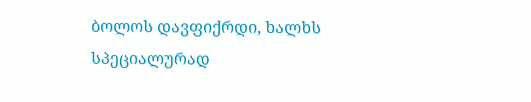ბოლოს დავფიქრდი, ხალხს სპეციალურად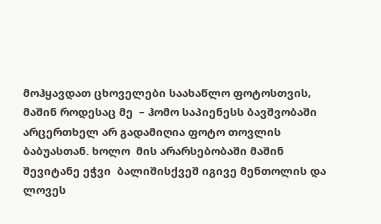მოჰყავდათ ცხოველები საახაწლო ფოტოსთვის, მაშინ როდესაც მე  – ჰომო საპიენესს ბავშვობაში არცერთხელ არ გადამიღია ფოტო თოვლის ბაბუასთან. ხოლო  მის არარსებობაში მაშინ შევიტანე ეჭვი  ბალიშისქვეშ იგივე მენთოლის და ლოვეს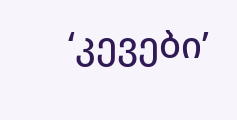‘კევები’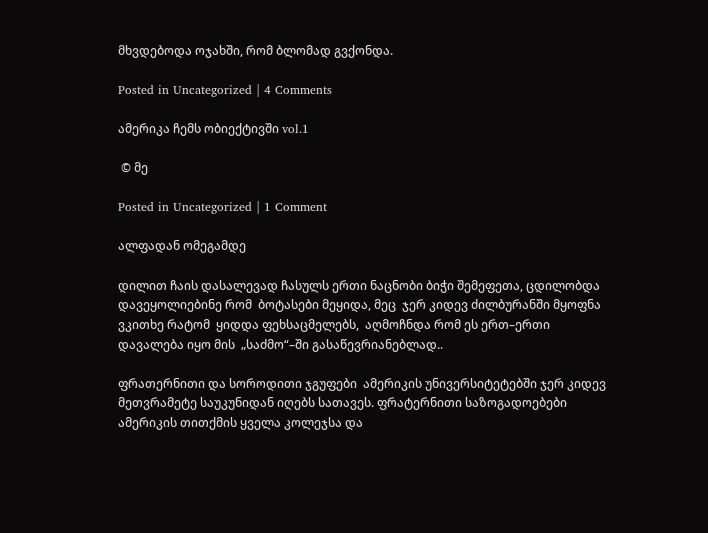მხვდებოდა ოჯახში, რომ ბლომად გვქონდა.

Posted in Uncategorized | 4 Comments

ამერიკა ჩემს ობიექტივში vol.1

 © მე

Posted in Uncategorized | 1 Comment

ალფადან ომეგამდე

დილით ჩაის დასალევად ჩასულს ერთი ნაცნობი ბიჭი შემეფეთა, ცდილობდა დავეყოლიებინე რომ  ბოტასები მეყიდა, მეც  ჯერ კიდევ ძილბურანში მყოფნა ვკითხე რატომ  ყიდდა ფეხსაცმელებს,  აღმოჩნდა რომ ეს ერთ–ერთი დავალება იყო მის  „საძმო“–ში გასაწევრიანებლად..

ფრათერნითი და სოროდითი ჯგუფები  ამერიკის უნივერსიტეტებში ჯერ კიდევ მეთვრამეტე საუკუნიდან იღებს სათავეს. ფრატერნითი საზოგადოებები ამერიკის თითქმის ყველა კოლეჯსა და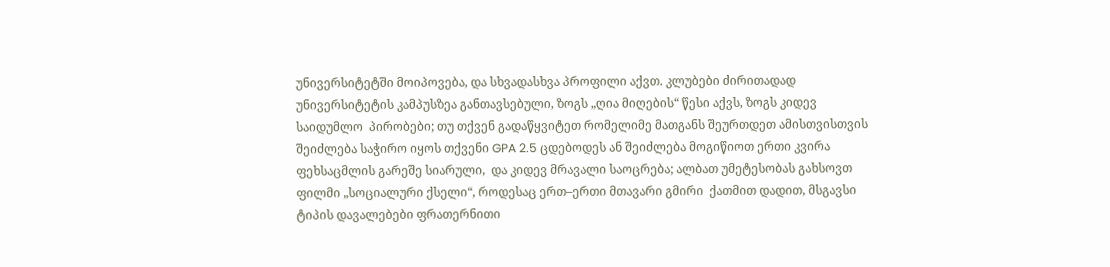უნივერსიტეტში მოიპოვება, და სხვადასხვა პროფილი აქვთ. კლუბები ძირითადად უნივერსიტეტის კამპუსზეა განთავსებული, ზოგს „ღია მიღების“ წესი აქვს, ზოგს კიდევ საიდუმლო  პირობები; თუ თქვენ გადაწყვიტეთ რომელიმე მათგანს შეურთდეთ ამისთვისთვის შეიძლება საჭირო იყოს თქვენი GPA 2.5 ცდებოდეს ან შეიძლება მოგიწიოთ ერთი კვირა ფეხსაცმლის გარეშე სიარული,  და კიდევ მრავალი საოცრება; ალბათ უმეტესობას გახსოვთ ფილმი „სოციალური ქსელი“, როდესაც ერთ–ერთი მთავარი გმირი  ქათმით დადით, მსგავსი ტიპის დავალებები ფრათერნითი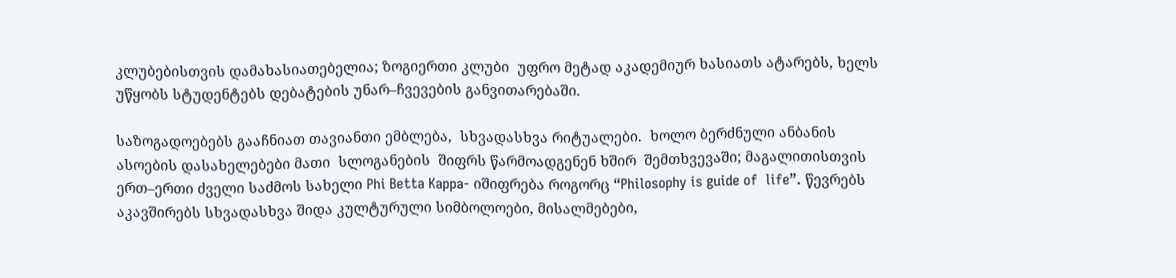კლუბებისთვის დამახასიათებელია; ზოგიერთი კლუბი  უფრო მეტად აკადემიურ ხასიათს ატარებს, ხელს უწყობს სტუდენტებს დებატების უნარ–ჩვევების განვითარებაში.

საზოგადოებებს გააჩნიათ თავიანთი ემბლება,  სხვადასხვა რიტუალები.  ხოლო ბერძნული ანბანის ასოების დასახელებები მათი  სლოგანების  შიფრს წარმოადგენენ ხშირ  შემთხვევაში; მაგალითისთვის ერთ–ერთი ძველი საძმოს სახელი Phi Betta Kappa- იშიფრება როგორც “Philosophy is guide of  life”. წევრებს აკავშირებს სხვადასხვა შიდა კულტურული სიმბოლოები, მისალმებები,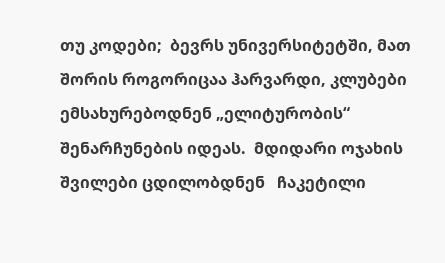თუ კოდები;  ბევრს უნივერსიტეტში, მათ შორის როგორიცაა ჰარვარდი, კლუბები ემსახურებოდნენ „ელიტურობის“ შენარჩუნების იდეას.  მდიდარი ოჯახის შვილები ცდილობდნენ   ჩაკეტილი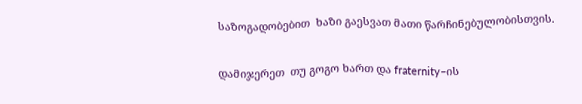საზოგადობებით  ხაზი გაესვათ მათი წარჩინებულობისთვის.

დამიჯერეთ  თუ გოგო ხართ და fraternity–ის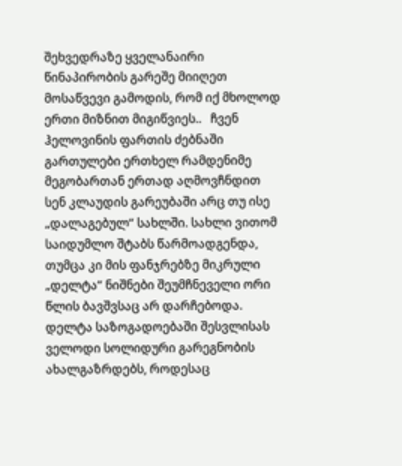შეხვედრაზე ყველანაირი წინაპირობის გარეშე მიიღეთ მოსაწვევი გამოდის, რომ იქ მხოლოდ ერთი მიზნით მიგიწვიეს..   ჩვენ ჰელოვინის ფართის ძებნაში გართულები ერთხელ რამდენიმე მეგობართან ერთად აღმოვჩნდით სენ კლაუდის გარეუბაში არც თუ ისე „დალაგებულ“ სახლში. სახლი ვითომ საიდუმლო შტაბს წარმოადგენდა, თუმცა კი მის ფანჯრებზე მიკრული „დელტა“ ნიშნები შეუმჩნეველი ორი წლის ბავშვსაც არ დარჩებოდა. დელტა საზოგადოებაში შესვლისას ველოდი სოლიდური გარეგნობის ახალგაზრდებს, როდესაც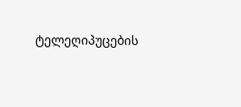ტელეღიპუცების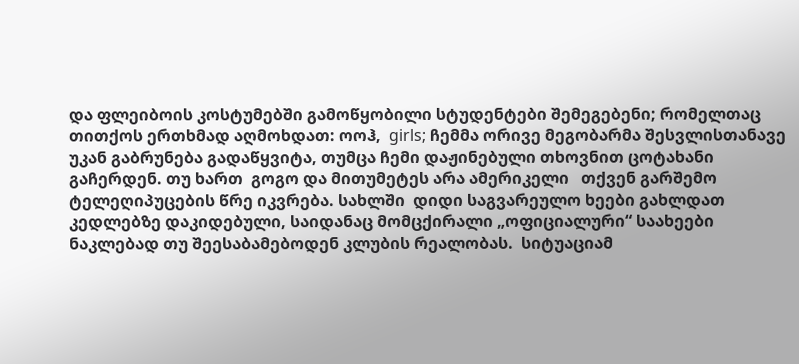და ფლეიბოის კოსტუმებში გამოწყობილი სტუდენტები შემეგებენი; რომელთაც თითქოს ერთხმად აღმოხდათ: ოოჰ,  girls; ჩემმა ორივე მეგობარმა შესვლისთანავე უკან გაბრუნება გადაწყვიტა, თუმცა ჩემი დაჟინებული თხოვნით ცოტახანი გაჩერდენ. თუ ხართ  გოგო და მითუმეტეს არა ამერიკელი   თქვენ გარშემო ტელეღიპუცების წრე იკვრება. სახლში  დიდი საგვარეულო ხეები გახლდათ კედლებზე დაკიდებული, საიდანაც მომცქირალი „ოფიციალური“ საახეები ნაკლებად თუ შეესაბამებოდენ კლუბის რეალობას.  სიტუაციამ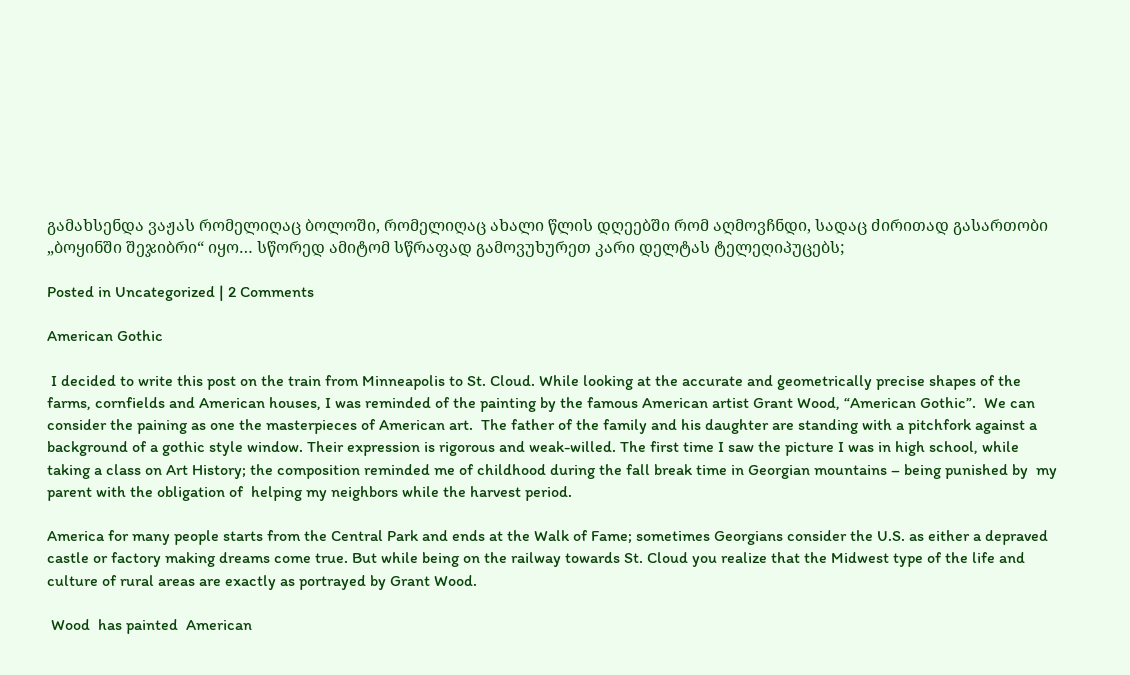გამახსენდა ვაჟას რომელიღაც ბოლოში, რომელიღაც ახალი წლის დღეებში რომ აღმოვჩნდი, სადაც ძირითად გასართობი „ბოყინში შეჯიბრი“ იყო… სწორედ ამიტომ სწრაფად გამოვუხურეთ კარი დელტას ტელეღიპუცებს;

Posted in Uncategorized | 2 Comments

American Gothic

 I decided to write this post on the train from Minneapolis to St. Cloud. While looking at the accurate and geometrically precise shapes of the farms, cornfields and American houses, I was reminded of the painting by the famous American artist Grant Wood, “American Gothic”.  We can consider the paining as one the masterpieces of American art.  The father of the family and his daughter are standing with a pitchfork against a background of a gothic style window. Their expression is rigorous and weak-willed. The first time I saw the picture I was in high school, while taking a class on Art History; the composition reminded me of childhood during the fall break time in Georgian mountains – being punished by  my parent with the obligation of  helping my neighbors while the harvest period.

America for many people starts from the Central Park and ends at the Walk of Fame; sometimes Georgians consider the U.S. as either a depraved castle or factory making dreams come true. But while being on the railway towards St. Cloud you realize that the Midwest type of the life and culture of rural areas are exactly as portrayed by Grant Wood.

 Wood  has painted  American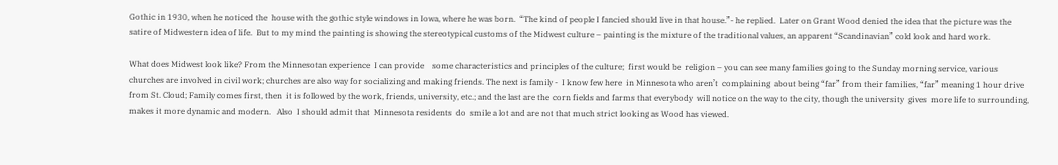Gothic in 1930, when he noticed the  house with the gothic style windows in Iowa, where he was born.  “The kind of people I fancied should live in that house.”- he replied.  Later on Grant Wood denied the idea that the picture was the satire of Midwestern idea of life.  But to my mind the painting is showing the stereotypical customs of the Midwest culture – painting is the mixture of the traditional values, an apparent “Scandinavian” cold look and hard work.

What does Midwest look like? From the Minnesotan experience  I can provide    some characteristics and principles of the culture;  first would be  religion – you can see many families going to the Sunday morning service, various churches are involved in civil work; churches are also way for socializing and making friends. The next is family -  I know few here  in Minnesota who aren’t  complaining  about being “far” from their families, “far” meaning 1 hour drive from St. Cloud; Family comes first, then  it is followed by the work, friends, university, etc.; and the last are the  corn fields and farms that everybody  will notice on the way to the city, though the university  gives  more life to surrounding, makes it more dynamic and modern.   Also  I should admit that  Minnesota residents  do  smile a lot and are not that much strict looking as Wood has viewed.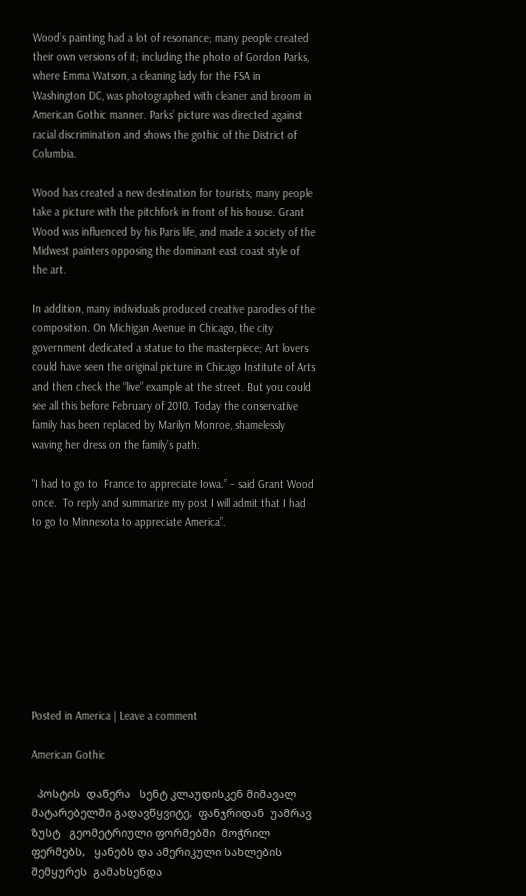Wood’s painting had a lot of resonance; many people created their own versions of it; including the photo of Gordon Parks, where Emma Watson, a cleaning lady for the FSA in Washington DC, was photographed with cleaner and broom in American Gothic manner. Parks’ picture was directed against racial discrimination and shows the gothic of the District of Columbia.

Wood has created a new destination for tourists; many people take a picture with the pitchfork in front of his house. Grant Wood was influenced by his Paris life, and made a society of the Midwest painters opposing the dominant east coast style of the art.

In addition, many individuals produced creative parodies of the composition. On Michigan Avenue in Chicago, the city government dedicated a statue to the masterpiece; Art lovers could have seen the original picture in Chicago Institute of Arts and then check the “live” example at the street. But you could see all this before February of 2010. Today the conservative family has been replaced by Marilyn Monroe, shamelessly waving her dress on the family’s path.

“I had to go to  France to appreciate Iowa.” – said Grant Wood once.  To reply and summarize my post I will admit that I had to go to Minnesota to appreciate America”.









Posted in America | Leave a comment

American Gothic

  პოსტის  დაწერა   სენტ კლაუდისკენ მიმავალ  მატარებელში გადავწყვიტე,  ფანჯრიდან  უამრავ ზუსტ   გეომეტრიული ფორმებში  მოჭრილ ფერმებს,   ყანებს და ამერიკული სახლების შემყურეს  გამახსენდა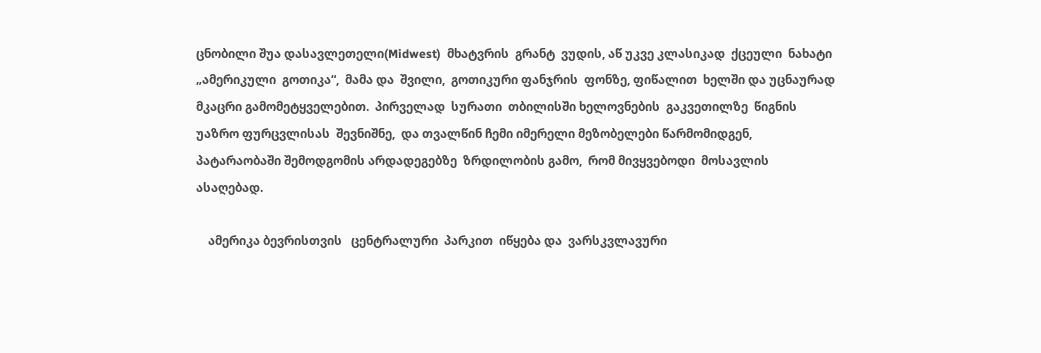ცნობილი შუა დასავლეთელი(Midwest)  მხატვრის  გრანტ  ვუდის, აწ უკვე კლასიკად  ქცეული  ნახატი  „ამერიკული  გოთიკა“,  მამა და  შვილი,  გოთიკური ფანჯრის  ფონზე, ფიწალით  ხელში და უცნაურად მკაცრი გამომეტყველებით.  პირველად  სურათი  თბილისში ხელოვნების  გაკვეთილზე  წიგნის უაზრო ფურცვლისას  შევნიშნე,  და თვალწინ ჩემი იმერელი მეზობელები წარმომიდგენ, პატარაობაში შემოდგომის არდადეგებზე  ზრდილობის გამო,  რომ მივყვებოდი  მოსავლის ასაღებად.

    ამერიკა ბევრისთვის   ცენტრალური  პარკით  იწყება და  ვარსკვლავური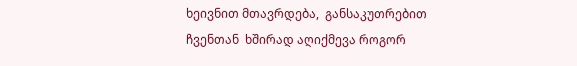ხეივნით მთავრდება,  განსაკუთრებით ჩვენთან  ხშირად აღიქმევა როგორ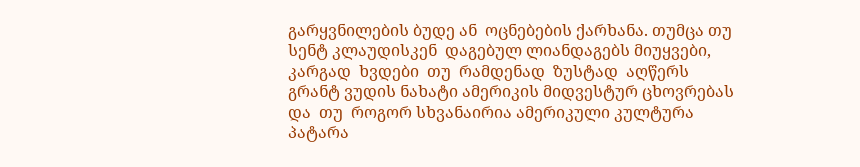გარყვნილების ბუდე ან  ოცნებების ქარხანა. თუმცა თუ  სენტ კლაუდისკენ  დაგებულ ლიანდაგებს მიუყვები,  კარგად  ხვდები  თუ  რამდენად  ზუსტად  აღწერს   გრანტ ვუდის ნახატი ამერიკის მიდვესტურ ცხოვრებას და  თუ  როგორ სხვანაირია ამერიკული კულტურა პატარა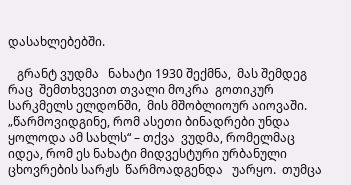დასახლებებში.

   გრანტ ვუდმა   ნახატი 1930 შექმნა,  მას შემდეგ რაც  შემთხვევით თვალი მოკრა  გოთიკურ სარკმელს ელდონში,  მის მშობლიოურ აიოვაში. „წარმოვიდგინე, რომ ასეთი ბინადრები უნდა ყოლოდა ამ სახლს“ – თქვა  ვუდმა, რომელმაც  იდეა, რომ ეს ნახატი მიდვესტური ურბანული ცხოვრების სარჟს  წარმოადგენდა   უარყო.  თუმცა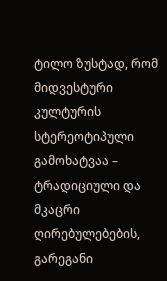ტილო ზუსტად, რომ მიდვესტური კულტურის სტერეოტიპული გამოხატვაა – ტრადიციული და მკაცრი ღირებულებების,  გარეგანი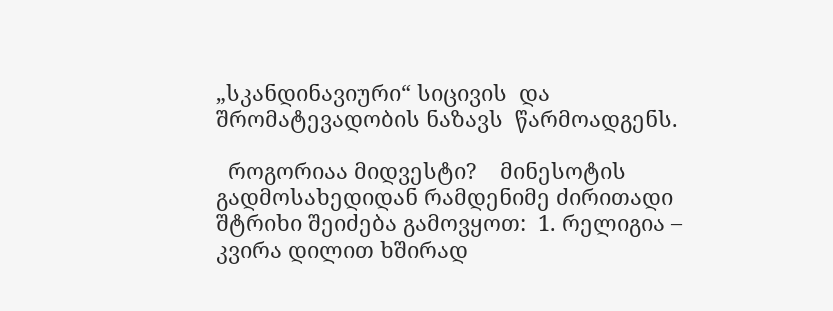„სკანდინავიური“ სიცივის  და შრომატევადობის ნაზავს  წარმოადგენს.

  როგორიაა მიდვესტი?    მინესოტის გადმოსახედიდან რამდენიმე ძირითადი შტრიხი შეიძება გამოვყოთ:  1. რელიგია –   კვირა დილით ხშირად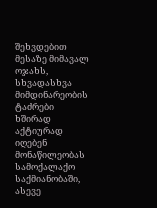შეხვდებით მესაზე მიმავალ ოჯახს, სხვადასხვა მიმდინარეობის ტაძრები ხშირად  აქტიურად იღებენ მონაწილეობას  სამოქალაქო საქმიანობაში, ასევე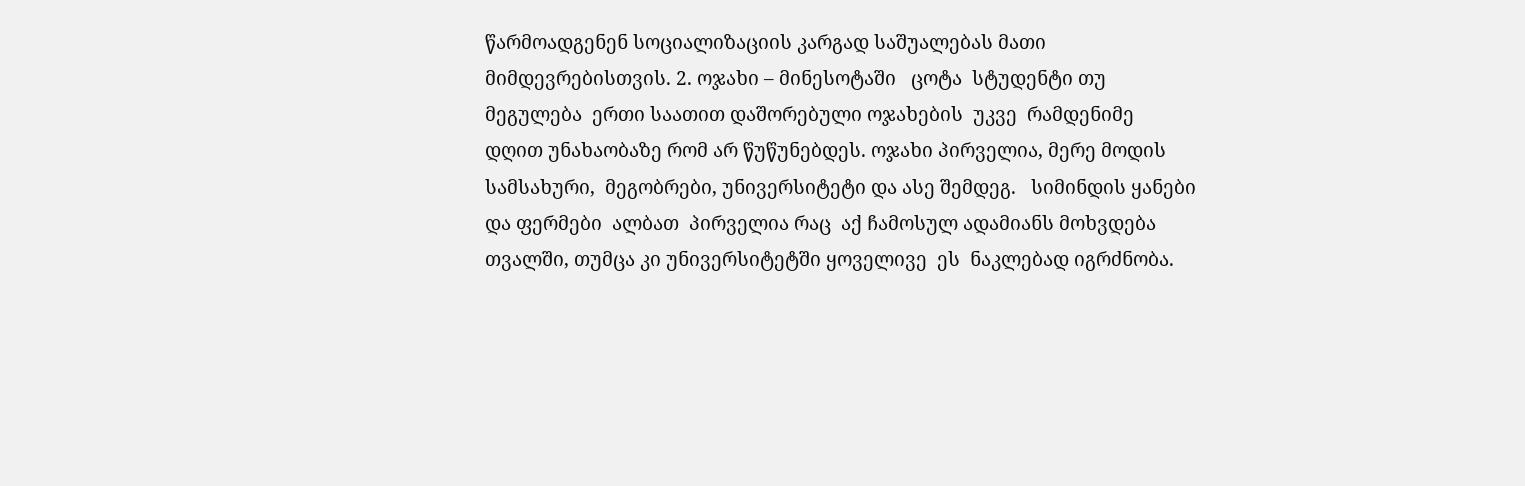წარმოადგენენ სოციალიზაციის კარგად საშუალებას მათი მიმდევრებისთვის. 2. ოჯახი – მინესოტაში   ცოტა  სტუდენტი თუ მეგულება  ერთი საათით დაშორებული ოჯახების  უკვე  რამდენიმე  დღით უნახაობაზე რომ არ წუწუნებდეს. ოჯახი პირველია, მერე მოდის სამსახური,  მეგობრები, უნივერსიტეტი და ასე შემდეგ.   სიმინდის ყანები და ფერმები  ალბათ  პირველია რაც  აქ ჩამოსულ ადამიანს მოხვდება თვალში, თუმცა კი უნივერსიტეტში ყოველივე  ეს  ნაკლებად იგრძნობა.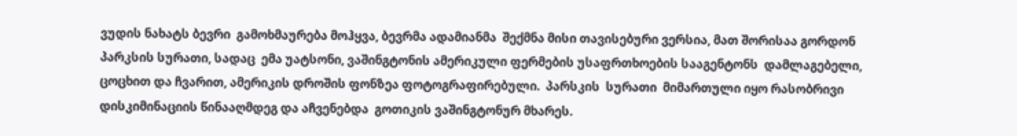ვუდის ნახატს ბევრი  გამოხმაურება მოჰყვა, ბევრმა ადამიანმა  შექმნა მისი თავისებური ვერსია, მათ შორისაა გორდონ პარკსის სურათი, სადაც  ემა უატსონი, ვაშინგტონის ამერიკული ფერმების უსაფრთხოების სააგენტონს  დამლაგებელი, ცოცხით და ჩვარით, ამერიკის დროშის ფონზეა ფოტოგრაფირებული.  პარსკის  სურათი  მიმართული იყო რასობრივი დისკიმინაციის წინააღმდეგ და აჩვენებდა  გოთიკის ვაშინგტონურ მხარეს.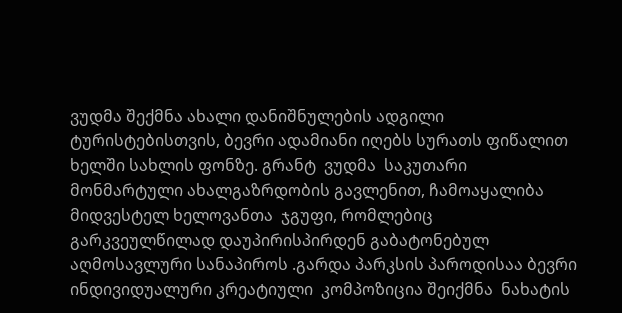ვუდმა შექმნა ახალი დანიშნულების ადგილი ტურისტებისთვის, ბევრი ადამიანი იღებს სურათს ფიწალით ხელში სახლის ფონზე. გრანტ  ვუდმა  საკუთარი მონმარტული ახალგაზრდობის გავლენით, ჩამოაყალიბა მიდვესტელ ხელოვანთა  ჯგუფი, რომლებიც  გარკვეულწილად დაუპირისპირდენ გაბატონებულ აღმოსავლური სანაპიროს .გარდა პარკსის პაროდისაა ბევრი ინდივიდუალური კრეატიული  კომპოზიცია შეიქმნა  ნახატის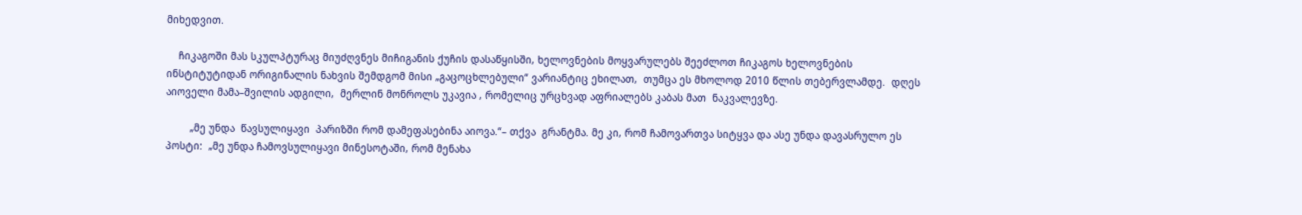მიხედვით.

    ჩიკაგოში მას სკულპტურაც მიუძღვნეს მიჩიგანის ქუჩის დასაწყისში, ხელოვნების მოყვარულებს შეეძლოთ ჩიკაგოს ხელოვნების ინსტიტუტიდან ორიგინალის ნახვის შემდგომ მისი „გაცოცხლებული“ ვარიანტიც ეხილათ,  თუმცა ეს მხოლოდ 2010 წლის თებერვლამდე.  დღეს  აიოველი მამა–შვილის ადგილი,  მერლინ მონროლს უკავია , რომელიც ურცხვად აფრიალებს კაბას მათ  ნაკვალევზე.

        „მე უნდა  წავსულიყავი  პარიზში რომ დამეფასებინა აიოვა.“– თქვა  გრანტმა. მე კი, რომ ჩამოვართვა სიტყვა და ასე უნდა დავასრულო ეს პოსტი:  „მე უნდა ჩამოვსულიყავი მინესოტაში, რომ მენახა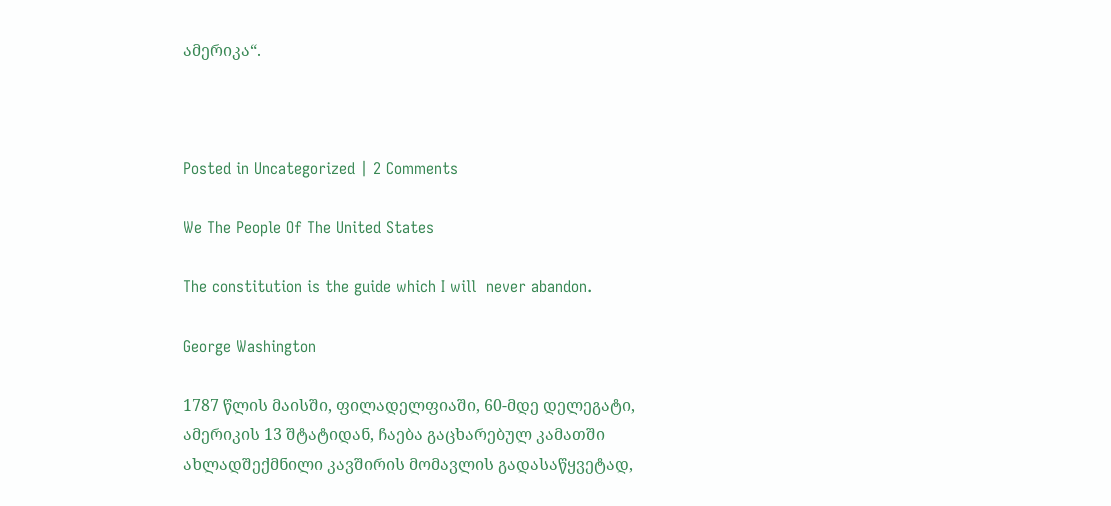ამერიკა“.



Posted in Uncategorized | 2 Comments

We The People Of The United States

The constitution is the guide which I will  never abandon.

George Washington

1787 წლის მაისში, ფილადელფიაში, 60-მდე დელეგატი, ამერიკის 13 შტატიდან, ჩაება გაცხარებულ კამათში ახლადშექმნილი კავშირის მომავლის გადასაწყვეტად,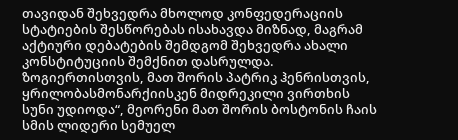თავიდან შეხვედრა მხოლოდ კონფედერაციის  სტატიების შესწორებას ისახავდა მიზნად, მაგრამ აქტიური დებატების შემდგომ შეხვედრა ახალი კონსტიტუციის შემქნით დასრულდა. ზოგიერთისთვის, მათ შორის პატრიკ ჰენრისთვის, ყრილობასმონარქიისკენ მიდრეკილი ვირთხის სუნი უდიოდა“, მეორენი მათ შორის ბოსტონის ჩაის სმის ლიდერი სემუელ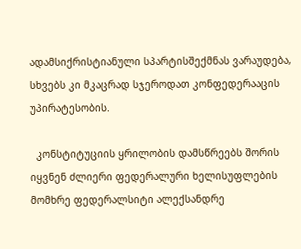ადამსიქრისტიანული სპარტისშექმნას ვარაუდება, სხვებს კი მკაცრად სჯეროდათ კონფედერააცის უპირატესობის.

  კონსტიტუციის ყრილობის დამსწრეებს შორის იყვნენ ძლიერი ფედერალური ხელისუფლების მომხრე ფედერალსიტი ალექსანდრე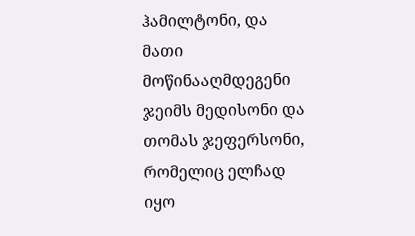ჰამილტონი, და მათი მოწინააღმდეგენი ჯეიმს მედისონი და თომას ჯეფერსონი, რომელიც ელჩად იყო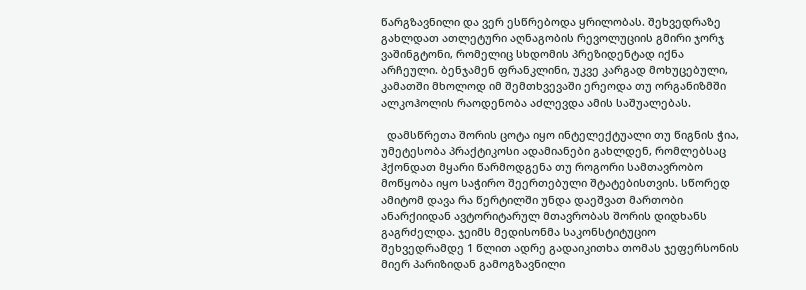წარგზავნილი და ვერ ესწრებოდა ყრილობას. შეხვედრაზე გახლდათ ათლეტური აღნაგობის რევოლუციის გმირი ჯორჯ ვაშინგტონი, რომელიც სხდომის პრეზიდენტად იქნა არჩეული. ბენჯამენ ფრანკლინი, უკვე კარგად მოხუცებული, კამათში მხოლოდ იმ შემთხვევაში ერეოდა თუ ორგანიზმში ალკოჰოლის რაოდენობა აძლევდა ამის საშუალებას.

  დამსწრეთა შორის ცოტა იყო ინტელექტუალი თუ წიგნის ჭია, უმეტესობა პრაქტიკოსი ადამიანები გახლდენ, რომლებსაც ჰქონდათ მყარი წარმოდგენა თუ როგორი სამთავრობო მოწყობა იყო საჭირო შეერთებული შტატებისთვის. სწორედ ამიტომ დავა რა წერტილში უნდა დაეშვათ მართობი ანარქიიდან ავტორიტარულ მთავრობას შორის დიდხანს გაგრძელდა. ჯეიმს მედისონმა საკონსტიტუციო შეხვედრამდე 1 წლით ადრე გადაიკითხა თომას ჯეფერსონის მიერ პარიზიდან გამოგზავნილი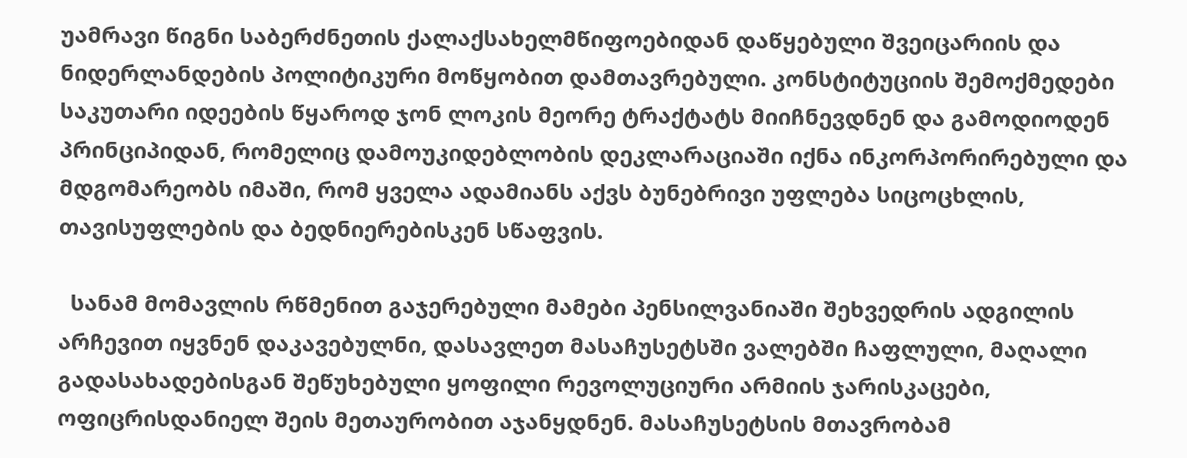უამრავი წიგნი საბერძნეთის ქალაქსახელმწიფოებიდან დაწყებული შვეიცარიის და ნიდერლანდების პოლიტიკური მოწყობით დამთავრებული. კონსტიტუციის შემოქმედები საკუთარი იდეების წყაროდ ჯონ ლოკის მეორე ტრაქტატს მიიჩნევდნენ და გამოდიოდენ პრინციპიდან, რომელიც დამოუკიდებლობის დეკლარაციაში იქნა ინკორპორირებული და მდგომარეობს იმაში, რომ ყველა ადამიანს აქვს ბუნებრივი უფლება სიცოცხლის, თავისუფლების და ბედნიერებისკენ სწაფვის.

  სანამ მომავლის რწმენით გაჯერებული მამები პენსილვანიაში შეხვედრის ადგილის არჩევით იყვნენ დაკავებულნი, დასავლეთ მასაჩუსეტსში ვალებში ჩაფლული, მაღალი გადასახადებისგან შეწუხებული ყოფილი რევოლუციური არმიის ჯარისკაცები, ოფიცრისდანიელ შეის მეთაურობით აჯანყდნენ. მასაჩუსეტსის მთავრობამ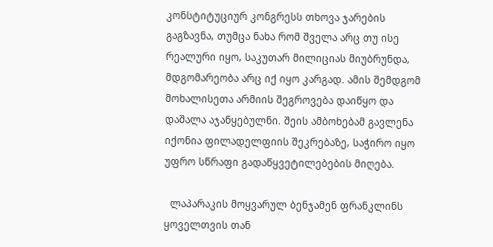კონსტიტუციურ კონგრესს თხოვა ჯარების გაგზავნა, თუმცა ნახა რომ შველა არც თუ ისე რეალური იყო, საკუთარ მილიციას მიუბრუნდა, მდგომარეობა არც იქ იყო კარგად. ამის შემდგომ მოხალისეთა არმიის შეგროვება დაიწყო და დაშალა აჯანყებულნი. შეის ამბოხებამ გავლენა იქონია ფილადელფიის შეკრებაზე, საჭირო იყო უფრო სწრაფი გადაწყვეტილებების მიღება.

  ლაპარაკის მოყვარულ ბენჯამენ ფრანკლინს ყოველთვის თან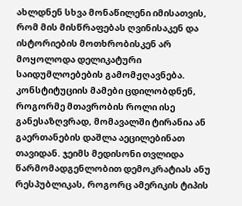ახლდნენ სხვა მონაწილენი იმისათვის, რომ მის მისწრაფებას ღვინისაკენ და ისტორიების მოთხრობისკენ არ მოყოლოდა დელიკატური საიდუმლოებების გამომჟღავნება. კონსტიტუციის მამები ცდილობდნენ, როგორმე მთავრობის როლი ისე განესაზღვრად, მომავალში ტირანია ან გაერთანების დაშლა აეცილებინათ თავიდან. ჯეიმს მედისონი თვლიდა წარმომადგენლობით დემოკრატიას ანუ რესპუბლიკას, როგორც ამერიკის ტიპის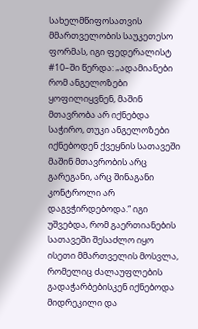სახელმწიფოსათვის მმართველობის საუკეთესო ფორმას, იგი ფედერალისტ #10–ში წერდა: „ადამიანები რომ ანგელოზები ყოფილიყვნენ, მაშინ მთავრობა არ იქნებდა საჭირო, თუკი ანგელოზები იქნებოდენ ქვეყნის სათავეში მაშინ მთავრობის არც გარეგანი, არც შინაგანი კონტროლი არ დაგვჭირდებოდა.“ იგი უშვებდა, რომ გაერთიანების სათავეში შესაძლო იყო ისეთი მმართველის მოსვლა, რომელიც ძალაუფლების გადაჭარბებისკენ იქნებოდა მიდრეკილი და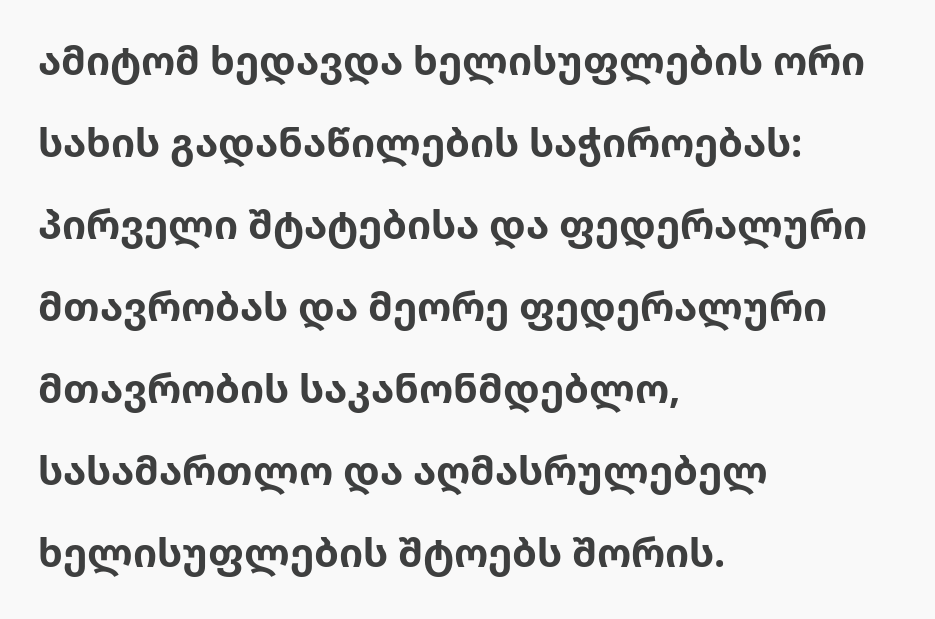ამიტომ ხედავდა ხელისუფლების ორი სახის გადანაწილების საჭიროებას: პირველი შტატებისა და ფედერალური მთავრობას და მეორე ფედერალური მთავრობის საკანონმდებლო, სასამართლო და აღმასრულებელ ხელისუფლების შტოებს შორის.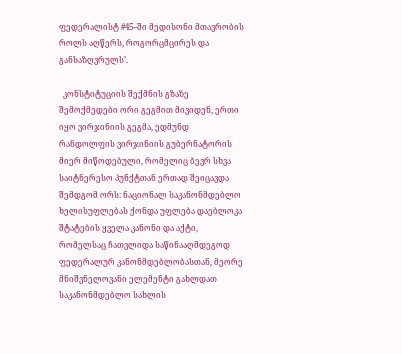ფედერალისტ #45–ში მედისონი მთავრობის როლს აღწერს, როგორცმცირეს და განსაზღვრულს’.

  კონსტიტუციის შექმნის გზაზე შემოქმედები ორი გეგმით მივიდენ, ერთი იყო ვირჯინიის გეგმა, ედმუნდ რანდოლფის ვირჯინიის გუბერნატორის მიერ მიწოდებული, რომელიც ბევრ სხვა საიტნერესო პუნქტთან ერთად შეიცავდა შემდგომ ორს: ნაციონალ საკანონმდებლო ხელისუფლებას ქონდა უფლება დაებლოკა შტატების ყველა კანონი და აქტი, რომელსაც ჩათვლიდა საწინააღმდეგოდ ფედერალურ კანონმდებლობასთან, მეორე მნიშვნელოვანი ელემენტი გახლდათ საკანონმდებლო სახლის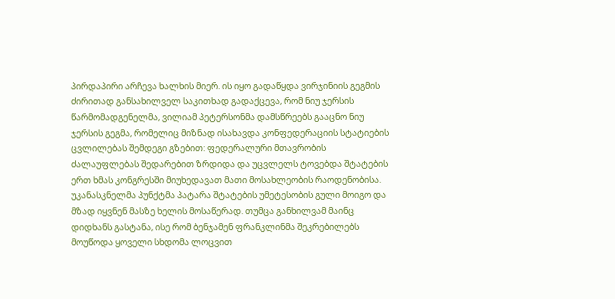პირდაპირი არჩევა ხალხის მიერ. ის იყო გადაწყდა ვირჯინიის გეგმის ძირითად განსახილველ საკითხად გადაქცევა, რომ ნიუ ჯერსის წარმომადგენელმა, ვილიამ პეტერსონმა დამსწრეებს გააცნო ნიუ ჯერსის გეგმა, რომელიც მიზნად ისახავდა კონფედერაციის სტატიების ცვლილებას შემდეგი გზებით: ფედერალური მთავრობის ძალაუფლებას შედარებით ზრდიდა და უცვლელს ტოვებდა შტატების ერთ ხმას კონგრესში მიუხედავათ მათი მოსახლეობის რაოდენობისა. უკანასკნელმა პუნქტმა პატარა შტატების უმეტესობის გული მოიგო და მზად იყვნენ მასზე ხელის მოსაწერად. თუმცა განხილვამ მაინც დიდხანს გასტანა, ისე რომ ბენჯამენ ფრანკლინმა შეკრებილებს მოუწოდა ყოველი სხდომა ლოცვით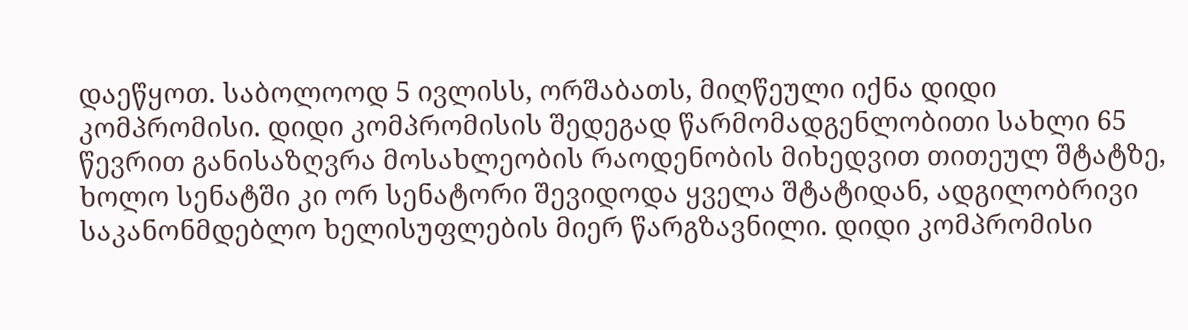დაეწყოთ. საბოლოოდ 5 ივლისს, ორშაბათს, მიღწეული იქნა დიდი კომპრომისი. დიდი კომპრომისის შედეგად წარმომადგენლობითი სახლი 65 წევრით განისაზღვრა მოსახლეობის რაოდენობის მიხედვით თითეულ შტატზე, ხოლო სენატში კი ორ სენატორი შევიდოდა ყველა შტატიდან, ადგილობრივი საკანონმდებლო ხელისუფლების მიერ წარგზავნილი. დიდი კომპრომისი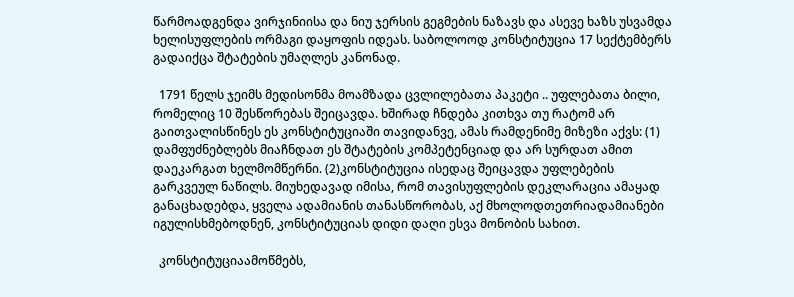წარმოადგენდა ვირჯინიისა და ნიუ ჯერსის გეგმების ნაზავს და ასევე ხაზს უსვამდა ხელისუფლების ორმაგი დაყოფის იდეას. საბოლოოდ კონსტიტუცია 17 სექტემბერს გადაიქცა შტატების უმაღლეს კანონად.

  1791 წელს ჯეიმს მედისონმა მოამზადა ცვლილებათა პაკეტი .. უფლებათა ბილი, რომელიც 10 შესწორებას შეიცავდა. ხშირად ჩნდება კითხვა თუ რატომ არ გაითვალისწინეს ეს კონსტიტუციაში თავიდანვე, ამას რამდენიმე მიზეზი აქვს: (1) დამფუძნებლებს მიაჩნდათ ეს შტატების კომპეტენციად და არ სურდათ ამით დაეკარგათ ხელმომწერნი. (2)კონსტიტუცია ისედაც შეიცავდა უფლებების გარკვეულ ნაწილს. მიუხედავად იმისა, რომ თავისუფლების დეკლარაცია ამაყად განაცხადებდა, ყველა ადამიანის თანასწორობას, აქ მხოლოდთეთრიადამიანები იგულისხმებოდნენ, კონსტიტუციას დიდი დაღი ესვა მონობის სახით.

  კონსტიტუციაამოწმებს,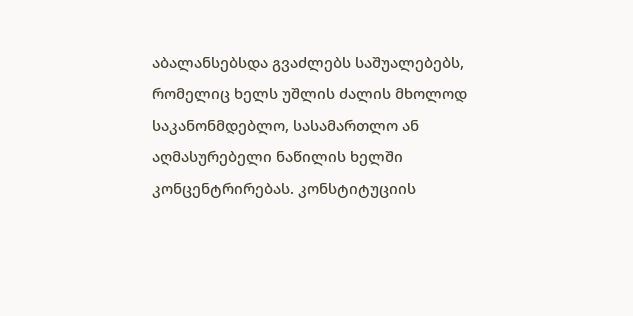აბალანსებსდა გვაძლებს საშუალებებს, რომელიც ხელს უშლის ძალის მხოლოდ საკანონმდებლო, სასამართლო ან აღმასურებელი ნაწილის ხელში კონცენტრირებას. კონსტიტუციის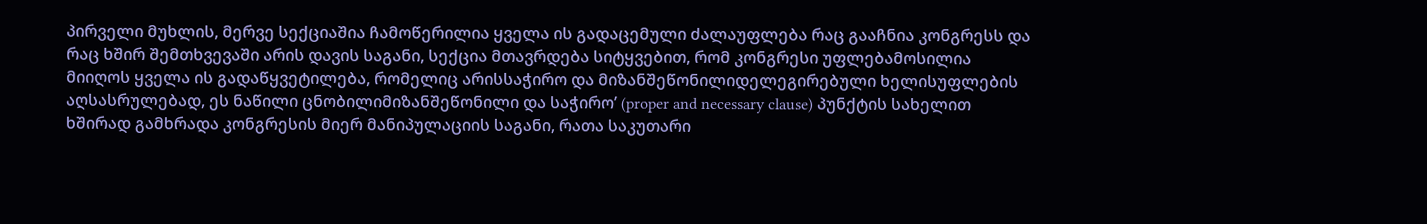პირველი მუხლის, მერვე სექციაშია ჩამოწერილია ყველა ის გადაცემული ძალაუფლება რაც გააჩნია კონგრესს და რაც ხშირ შემთხვევაში არის დავის საგანი, სექცია მთავრდება სიტყვებით, რომ კონგრესი უფლებამოსილია მიიღოს ყველა ის გადაწყვეტილება, რომელიც არისსაჭირო და მიზანშეწონილიდელეგირებული ხელისუფლების აღსასრულებად, ეს ნაწილი ცნობილიმიზანშეწონილი და საჭირო’ (proper and necessary clause) პუნქტის სახელით ხშირად გამხრადა კონგრესის მიერ მანიპულაციის საგანი, რათა საკუთარი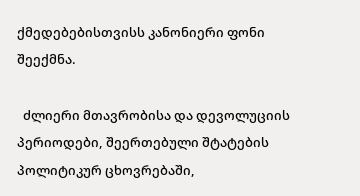ქმედებებისთვისს კანონიერი ფონი შეექმნა.

  ძლიერი მთავრობისა და დევოლუციის პერიოდები, შეერთებული შტატების პოლიტიკურ ცხოვრებაში,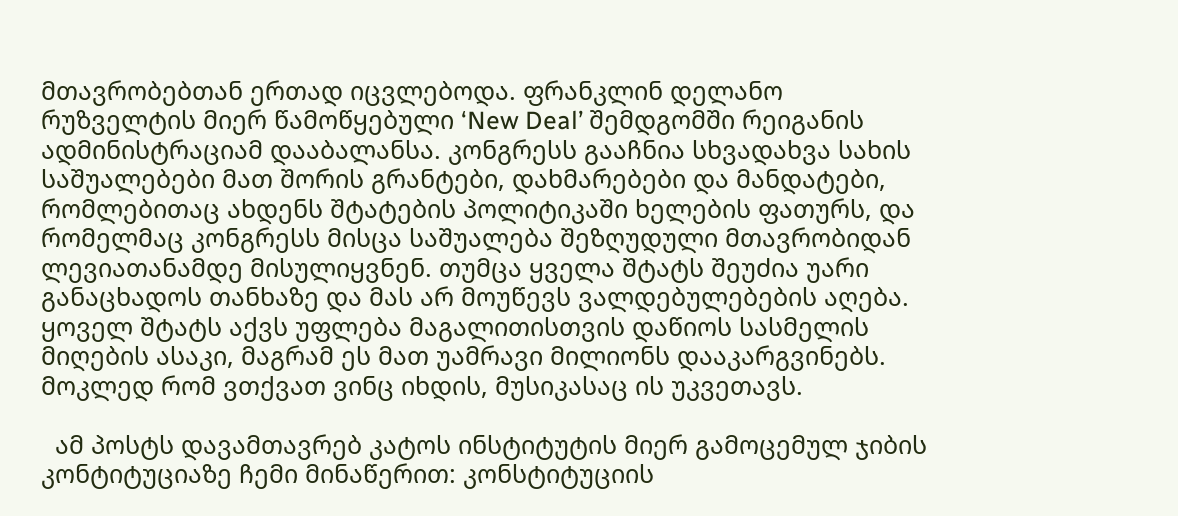მთავრობებთან ერთად იცვლებოდა. ფრანკლინ დელანო რუზველტის მიერ წამოწყებული ‘New Deal’ შემდგომში რეიგანის ადმინისტრაციამ დააბალანსა. კონგრესს გააჩნია სხვადახვა სახის საშუალებები მათ შორის გრანტები, დახმარებები და მანდატები, რომლებითაც ახდენს შტატების პოლიტიკაში ხელების ფათურს, და რომელმაც კონგრესს მისცა საშუალება შეზღუდული მთავრობიდან ლევიათანამდე მისულიყვნენ. თუმცა ყველა შტატს შეუძია უარი განაცხადოს თანხაზე და მას არ მოუწევს ვალდებულებების აღება. ყოველ შტატს აქვს უფლება მაგალითისთვის დაწიოს სასმელის მიღების ასაკი, მაგრამ ეს მათ უამრავი მილიონს დააკარგვინებს. მოკლედ რომ ვთქვათ ვინც იხდის, მუსიკასაც ის უკვეთავს.

  ამ პოსტს დავამთავრებ კატოს ინსტიტუტის მიერ გამოცემულ ჯიბის კონტიტუციაზე ჩემი მინაწერით: კონსტიტუციის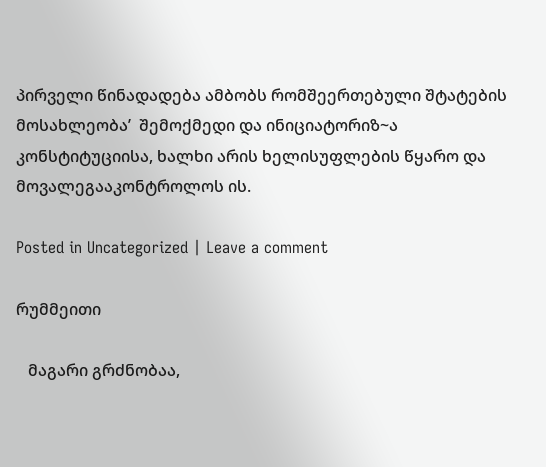პირველი წინადადება ამბობს რომშეერთებული შტატების მოსახლეობა’  შემოქმედი და ინიციატორიზ~ა კონსტიტუციისა, ხალხი არის ხელისუფლების წყარო და მოვალეგააკონტროლოს ის.

Posted in Uncategorized | Leave a comment

რუმმეითი

   მაგარი გრძნობაა,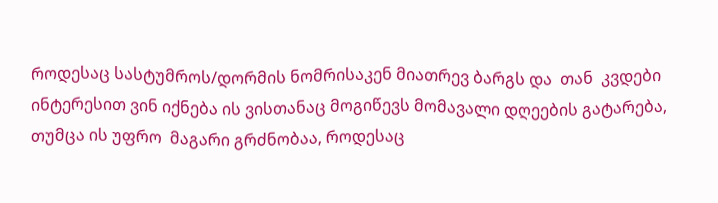როდესაც სასტუმროს/დორმის ნომრისაკენ მიათრევ ბარგს და  თან  კვდები ინტერესით ვინ იქნება ის ვისთანაც მოგიწევს მომავალი დღეების გატარება,   თუმცა ის უფრო  მაგარი გრძნობაა, როდესაც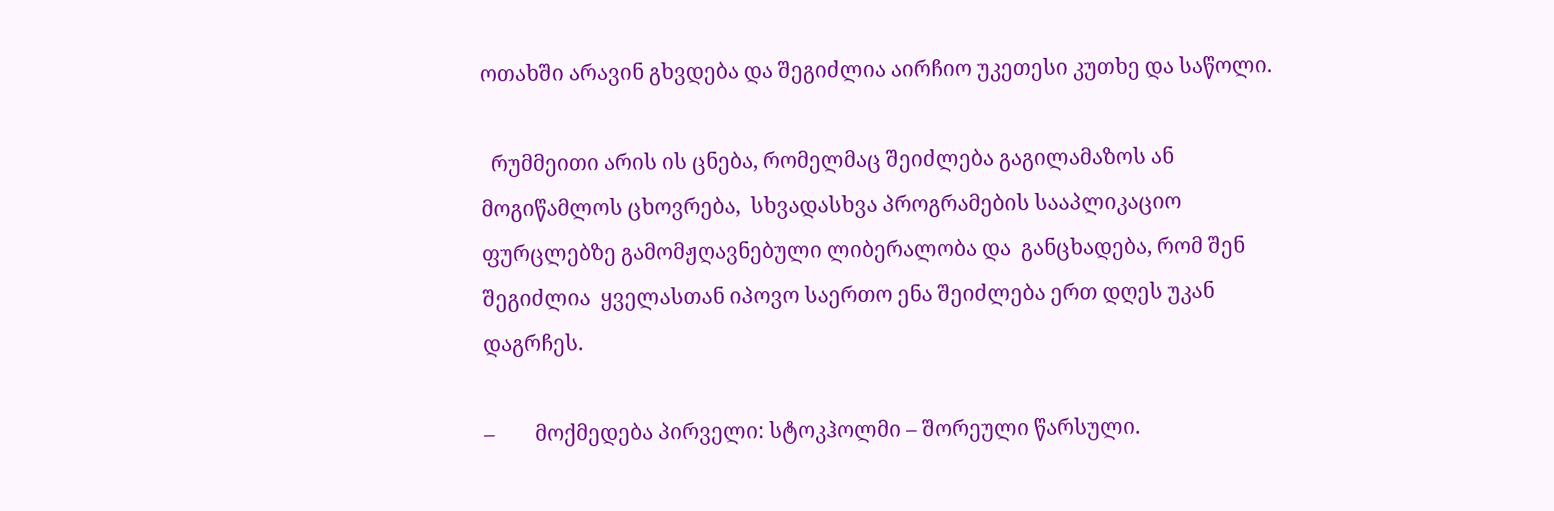ოთახში არავინ გხვდება და შეგიძლია აირჩიო უკეთესი კუთხე და საწოლი.

  რუმმეითი არის ის ცნება, რომელმაც შეიძლება გაგილამაზოს ან მოგიწამლოს ცხოვრება,  სხვადასხვა პროგრამების სააპლიკაციო ფურცლებზე გამომჟღავნებული ლიბერალობა და  განცხადება, რომ შენ შეგიძლია  ყველასთან იპოვო საერთო ენა შეიძლება ერთ დღეს უკან  დაგრჩეს.

–        მოქმედება პირველი: სტოკჰოლმი – შორეული წარსული.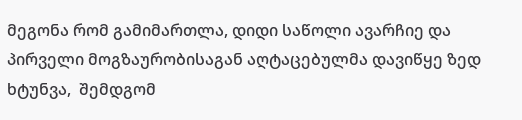მეგონა რომ გამიმართლა, დიდი საწოლი ავარჩიე და პირველი მოგზაურობისაგან აღტაცებულმა დავიწყე ზედ ხტუნვა,  შემდგომ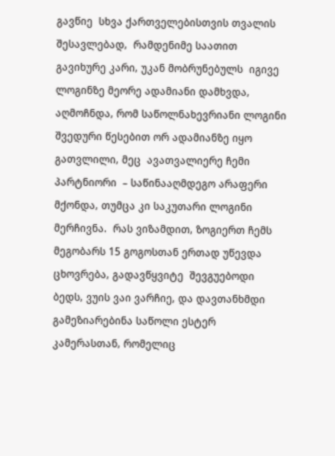გავწიე  სხვა ქართველებისთვის თვალის შესავლებად,  რამდენიმე საათით  გავიხურე კარი, უკან მობრუნებულს  იგივე ლოგინზე მეორე ადამიანი დამხვდა, აღმოჩნდა, რომ საწოლნახევრიანი ლოგინი  შვედური წესებით ორ ადამიანზე იყო გათვლილი, მეც  ავათვალიერე ჩემი პარტნიორი  – საწინააღმდეგო არაფერი მქონდა, თუმცა კი საკუთარი ლოგინი მერჩივნა.  რას ვიზამდით, ზოგიერთ ჩემს მეგობარს 15 გოგოსთან ერთად უწევდა ცხოვრება, გადავწყვიტე  შევგუებოდი ბედს, ვუის ვაი ვარჩიე, და დავთანხმდი გამეზიარებინა საწოლი ესტერ კამერასთან, რომელიც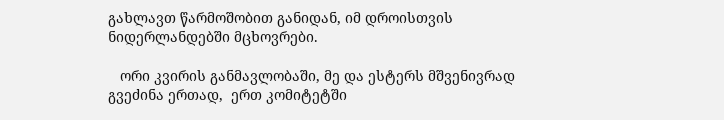გახლავთ წარმოშობით განიდან, იმ დროისთვის ნიდერლანდებში მცხოვრები.

   ორი კვირის განმავლობაში, მე და ესტერს მშვენივრად გვეძინა ერთად,  ერთ კომიტეტში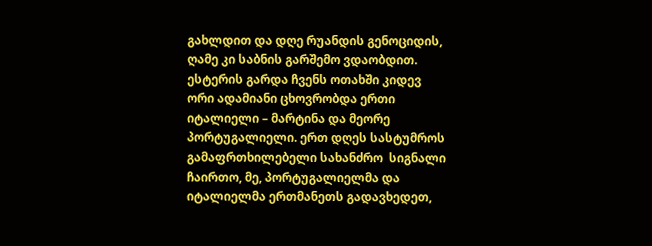გახლდით და დღე რუანდის გენოციდის, ღამე კი საბნის გარშემო ვდაობდით. ესტერის გარდა ჩვენს ოთახში კიდევ ორი ადამიანი ცხოვრობდა ერთი იტალიელი – მარტინა და მეორე  პორტუგალიელი. ერთ დღეს სასტუმროს  გამაფრთხილებელი სახანძრო  სიგნალი  ჩაირთო, მე, პორტუგალიელმა და იტალიელმა ერთმანეთს გადავხედეთ,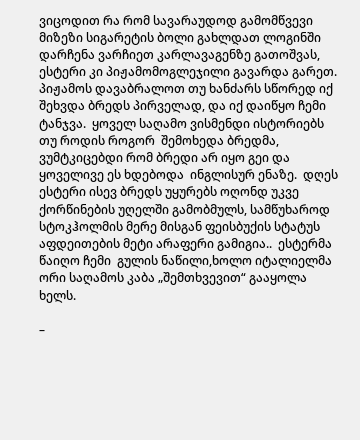ვიცოდით რა რომ სავარაუდოდ გამომწვევი მიზეზი სიგარეტის ბოლი გახლდათ ლოგინში დარჩენა ვარჩიეთ კარლავაგენზე გათოშვას,  ესტერი კი პიჟამომოგლეჯილი გავარდა გარეთ.  პიჟამოს დავაბრალოთ თუ ხანძარს სწორედ იქ შეხვდა ბრედს პირველად, და იქ დაიწყო ჩემი ტანჯვა.  ყოველ საღამო ვისმენდი ისტორიებს თუ როდის როგორ  შემოხედა ბრედმა, ვუმტკიცებდი რომ ბრედი არ იყო გეი და ყოველივე ეს ხდებოდა  ინგლისურ ენაზე.  დღეს ესტერი ისევ ბრედს უყურებს ოღონდ უკვე ქორწინების უღელში გამობმულს, სამწუხაროდ   სტოკჰოლმის მერე მისგან ფეისბუქის სტატუს აფდეითების მეტი არაფერი გამიგია..  ესტერმა წაიღო ჩემი  გულის ნაწილი,ხოლო იტალიელმა ორი საღამოს კაბა „შემთხვევით“ გააყოლა ხელს.

–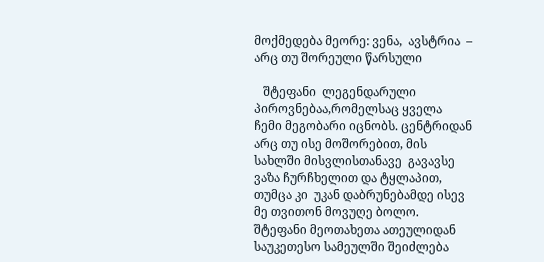მოქმედება მეორე: ვენა,  ავსტრია  – არც თუ შორეული წარსული

   შტეფანი  ლეგენდარული პიროვნებაა,რომელსაც ყველა  ჩემი მეგობარი იცნობს. ცენტრიდან არც თუ ისე მოშორებით, მის სახლში მისვლისთანავე  გავავსე  ვაზა ჩურჩხელით და ტყლაპით, თუმცა კი  უკან დაბრუნებამდე ისევ მე თვითონ მოვუღე ბოლო.  შტეფანი მეოთახეთა ათეულიდან საუკეთესო სამეულში შეიძლება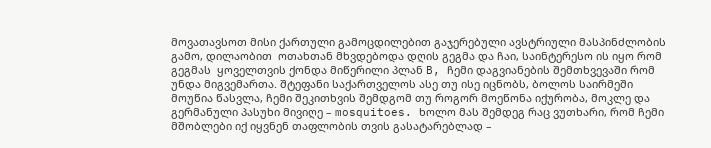მოვათავსოთ მისი ქართული გამოცდილებით გაჯერებული ავსტრიული მასპინძლობის გამო, დილაობით  ოთახთან მხვდებოდა დღის გეგმა და ჩაი, საინტერესო ის იყო რომ გეგმას  ყოველთვის ქონდა მიწერილი პლან B, ჩემი დაგვიანების შემთხვევაში რომ უნდა მიგვემართა. შტეფანი საქართველოს ასე თუ ისე იცნობს, ბოლოს საირმეში  მოუწია წასვლა, ჩემი შეკითხვის შემდგომ თუ როგორ მოეწონა იქურობა, მოკლე და გერმანული პასუხი მივიღე – mosquitoes. ხოლო მას შემდეგ რაც ვუთხარი, რომ ჩემი მშობლები იქ იყვნენ თაფლობის თვის გასატარებლად –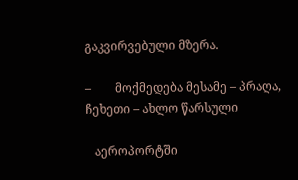გაკვირვებული მზერა.

–        მოქმედება მესამე – პრაღა, ჩეხეთი – ახლო წარსული

   აეროპორტში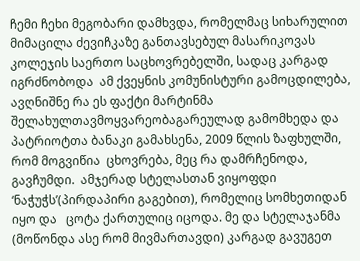ჩემი ჩეხი მეგობარი დამხვდა, რომელმაც სიხარულით მიმაცილა ძევიჩკაზე განთავსებულ მასარიკოვას კოლეჯის საერთო საცხოვრებელში, სადაც კარგად იგრძნობოდა  ამ ქვეყნის კომუნისტური გამოცდილება, ავღნიშნე რა ეს ფაქტი მარტინმა შელახულთავმოყვარეობაგარეულად გამომხედა და პატრიოტთა ბანაკი გამახსენა, 2009 წლის ზაფხულში, რომ მოგვიწია  ცხოვრება, მეც რა დამრჩენოდა, გავჩუმდი.  ამჯერად სტელასთან ვიყოფდი ‘ნაჭუჭს’(პირდაპირი გაგებით), რომელიც სომხეთიდან იყო და   ცოტა ქართულიც იცოდა. მე და სტელაჯანმა (მოწონდა ასე რომ მივმართავდი) კარგად გავუგეთ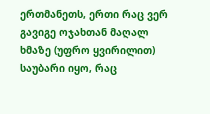ერთმანეთს, ერთი რაც ვერ გავიგე ოჯახთან მაღალ ხმაზე (უფრო ყვირილით) საუბარი იყო, რაც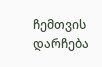ჩემთვის დარჩება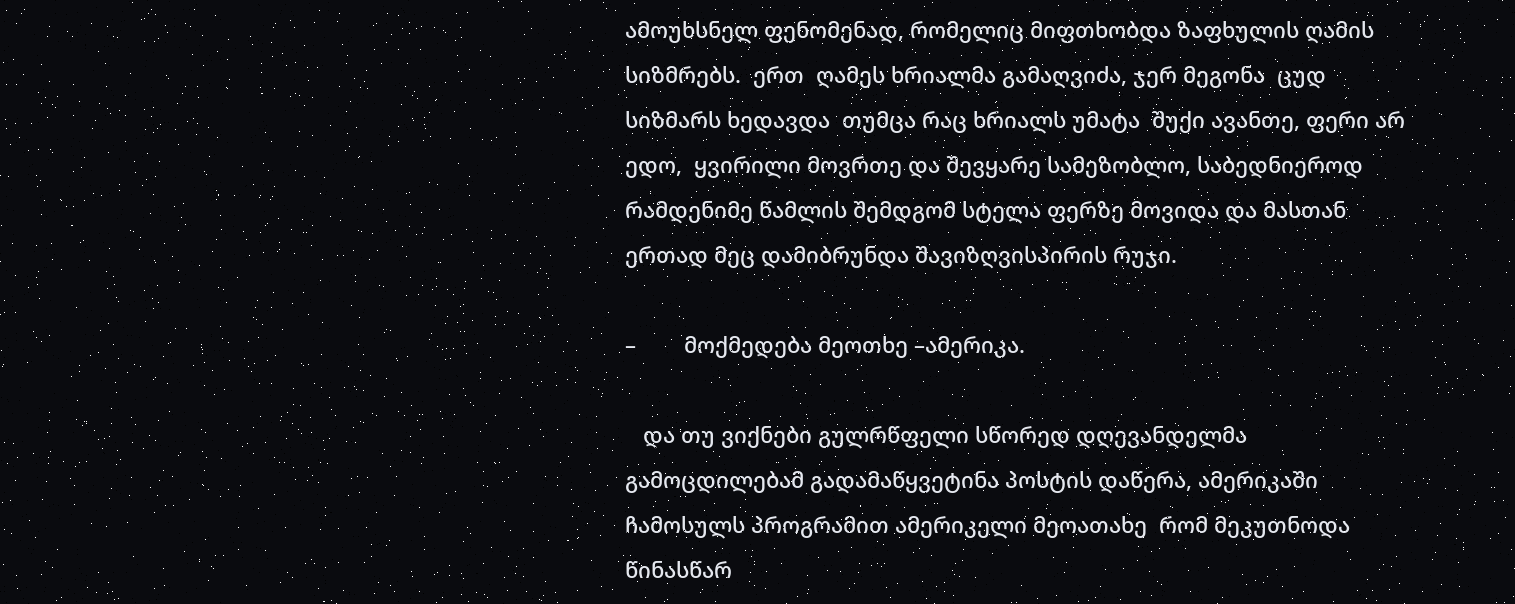ამოუხსნელ ფენომენად, რომელიც მიფთხობდა ზაფხულის ღამის სიზმრებს.  ერთ  ღამეს ხრიალმა გამაღვიძა, ჯერ მეგონა  ცუდ სიზმარს ხედავდა  თუმცა რაც ხრიალს უმატა  შუქი ავანთე, ფერი არ  ედო,  ყვირილი მოვრთე და შევყარე სამეზობლო, საბედნიეროდ რამდენიმე წამლის შემდგომ სტელა ფერზე მოვიდა და მასთან ერთად მეც დამიბრუნდა შავიზღვისპირის რუჯი.

–        მოქმედება მეოთხე –ამერიკა.

   და თუ ვიქნები გულრწფელი სწორედ დღევანდელმა გამოცდილებამ გადამაწყვეტინა პოსტის დაწერა, ამერიკაში ჩამოსულს პროგრამით ამერიკელი მეოათახე  რომ მეკუთნოდა წინასწარ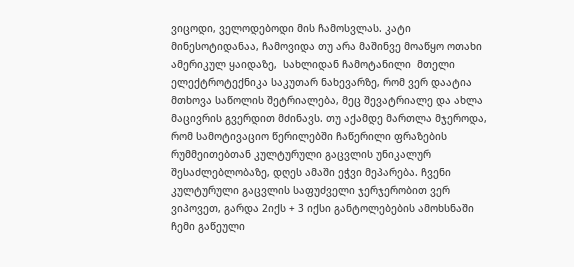ვიცოდი, ველოდებოდი მის ჩამოსვლას. კატი მინესოტიდანაა, ჩამოვიდა თუ არა მაშინვე მოაწყო ოთახი ამერიკულ ყაიდაზე,  სახლიდან ჩამოტანილი  მთელი ელექტროტექნიკა საკუთარ ნახევარზე, რომ ვერ დაატია მთხოვა საწოლის შეტრიალება, მეც შევატრიალე და ახლა მაცივრის გვერდით მძინავს. თუ აქამდე მართლა მჯეროდა, რომ სამოტივაციო წერილებში ჩაწერილი ფრაზების რუმმეითებთან კულტურული გაცვლის უნიკალურ შესაძლებლობაზე, დღეს ამაში ეჭვი მეპარება. ჩვენი კულტურული გაცვლის საფუძველი ჯერჯერობით ვერ ვიპოვეთ, გარდა 2იქს + 3 იქსი განტოლებების ამოხსნაში ჩემი გაწეული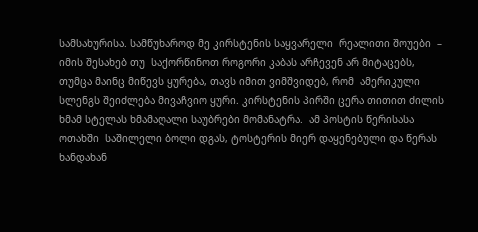სამსახურისა. სამწუხაროდ მე კირსტენის საყვარელი  რეალითი შოუები  – იმის შესახებ თუ  საქორწინოთ როგორი კაბას არჩევენ არ მიტაცებს, თუმცა მაინც მიწევს ყურება, თავს იმით ვიმშვიდებ, რომ  ამერიკული სლენგს შეიძლება მივაჩვიო ყური. კირსტენის პირში ცერა თითით ძილის ხმამ სტელას ხმამაღალი საუბრები მომანატრა.  ამ პოსტის წერისასა ოთახში  საშილელი ბოლი დგას, ტოსტერის მიერ დაყენებული და წერას ხანდახან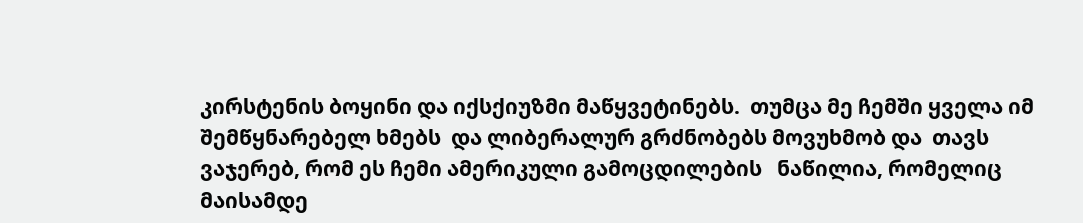კირსტენის ბოყინი და იქსქიუზმი მაწყვეტინებს.  თუმცა მე ჩემში ყველა იმ შემწყნარებელ ხმებს  და ლიბერალურ გრძნობებს მოვუხმობ და  თავს ვაჯერებ, რომ ეს ჩემი ამერიკული გამოცდილების   ნაწილია, რომელიც  მაისამდე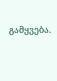გამყვება.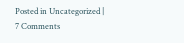Posted in Uncategorized | 7 Comments